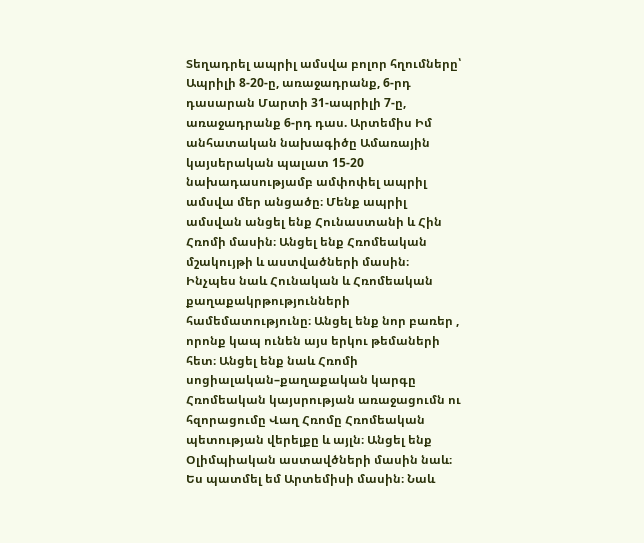Տեղադրել ապրիլ ամսվա բոլոր հղումները՝ Ապրիլի 8-20-ը, առաջադրանք, 6-րդ դասարան Մարտի 31-ապրիլի 7-ը, առաջադրանք 6-րդ դաս. Արտեմիս Իմ անհատական նախագիծը Ամառային կայսերական պալատ 15-20 նախադասությամբ ամփոփել ապրիլ ամսվա մեր անցածը։ Մենք ապրիլ ամսվան անցել ենք Հունաստանի և Հին Հռոմի մասին։ Անցել ենք Հռոմեական մշակույթի և աստվածների մասին։ Ինչպես նաև Հունական և Հռոմեական քաղաքակրթությունների համեմատությունը։ Անցել ենք նոր բառեր , որոնք կապ ունեն այս երկու թեմաների հետ։ Անցել ենք նաև Հռոմի սոցիալական–քաղաքական կարգը Հռոմեական կայսրության առաջացումն ու հզորացումը Վաղ Հռոմը Հռոմեական պետության վերելքը և այլն։ Անցել ենք Օլիմպիական աստավծների մասին նաև։ Ես պատմել եմ Արտեմիսի մասին։ Նաև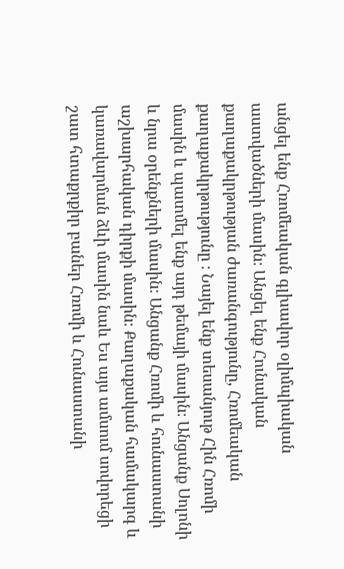անցել ենք Հռոմեական գլխավոր օլիմպիական աստվածների մասին։ Անցել ենք Հունական քաղաքակրթության ժառանգությունը, Հռոմեական քաղաքակրթությունը ։ Նայել ենք տեսանյութ Հին Հռոմի մասին և պատմել ենք այդ թեմայի մասին։ Անցանք Սոլոնի և նրա օրենքների մասին։ Անցանք Հռոմի և հունաստանի աշխարհական դիրքի մասին։ Քաղաքական համակարգ և կառավարման ձևի մասին նաև Ես այս ամսում սովորեցի շատ հտաքրքիր բաներ Հռոմի և Հունաստանի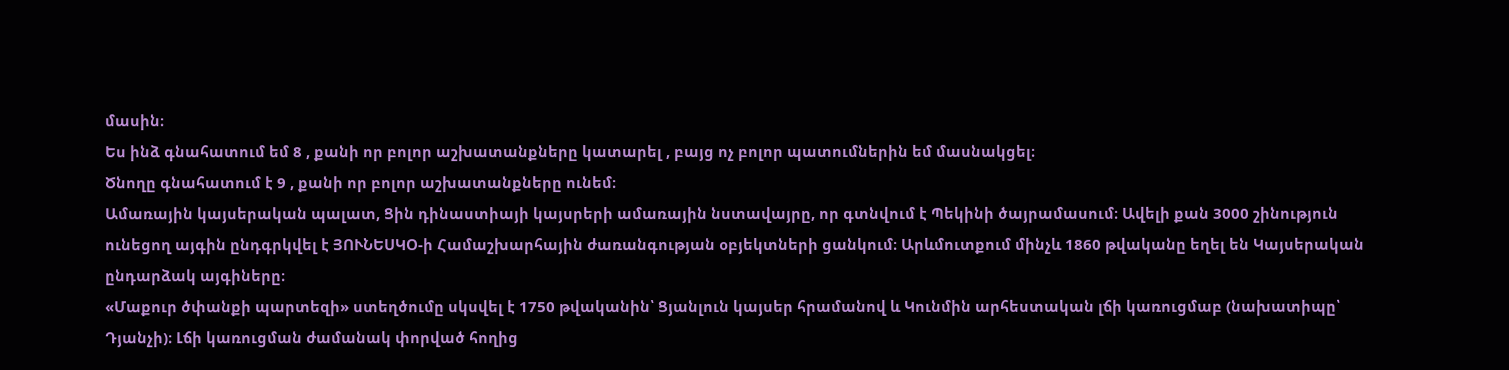մասին։
Ես ինձ գնահատում եմ 8 , քանի որ բոլոր աշխատանքները կատարել , բայց ոչ բոլոր պատումներին եմ մասնակցել։
Ծնողը գնահատում է 9 , քանի որ բոլոր աշխատանքները ունեմ։
Ամառային կայսերական պալատ, Ցին դինաստիայի կայսրերի ամառային նստավայրը, որ գտնվում է Պեկինի ծայրամասում։ Ավելի քան 3000 շինություն ունեցող այգին ընդգրկվել է ՅՈՒՆԵՍԿՕ-ի Համաշխարհային ժառանգության օբյեկտների ցանկում։ Արևմուտքում մինչև 1860 թվականը եղել են Կայսերական ընդարձակ այգիները։
«Մաքուր ծփանքի պարտեզի» ստեղծումը սկսվել է 1750 թվականին՝ Ցյանլուն կայսեր հրամանով և Կունմին արհեստական լճի կառուցմաբ (նախատիպը՝ Դյանչի)։ Լճի կառուցման ժամանակ փորված հողից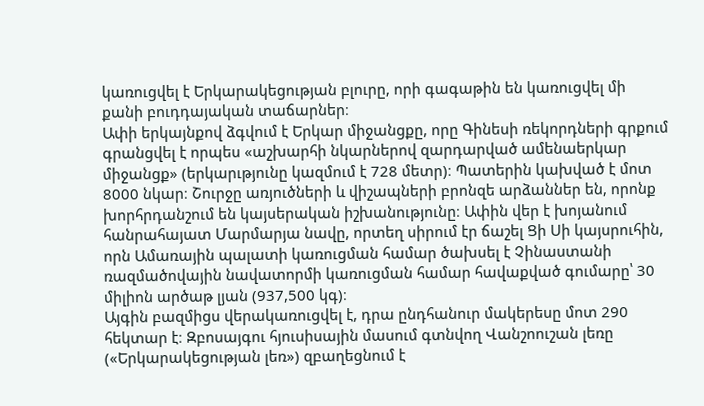կառուցվել է Երկարակեցության բլուրը, որի գագաթին են կառուցվել մի քանի բուդդայական տաճարներ։
Ափի երկայնքով ձգվում է Երկար միջանցքը, որը Գինեսի ռեկորդների գրքում գրանցվել է որպես «աշխարհի նկարներով զարդարված ամենաերկար միջանցք» (երկարւթյունը կազմում է 728 մետր)։ Պատերին կախված է մոտ 8000 նկար։ Շուրջը առյուծների և վիշապների բրոնզե արձաններ են, որոնք խորհրդանշում են կայսերական իշխանությունը։ Ափին վեր է խոյանում հանրահայատ Մարմարյա նավը, որտեղ սիրում էր ճաշել Ցի Սի կայսրուհին, որն Ամառային պալատի կառուցման համար ծախսել է Չինաստանի ռազմածովային նավատորմի կառուցման համար հավաքված գումարը՝ 30 միլիոն արծաթ լյան (937,500 կգ)։
Այգին բազմիցս վերակառուցվել է, դրա ընդհանուր մակերեսը մոտ 290 հեկտար է։ Զբոսայգու հյուսիսային մասում գտնվող Վանշոուշան լեռը («Երկարակեցության լեռ») զբաղեցնում է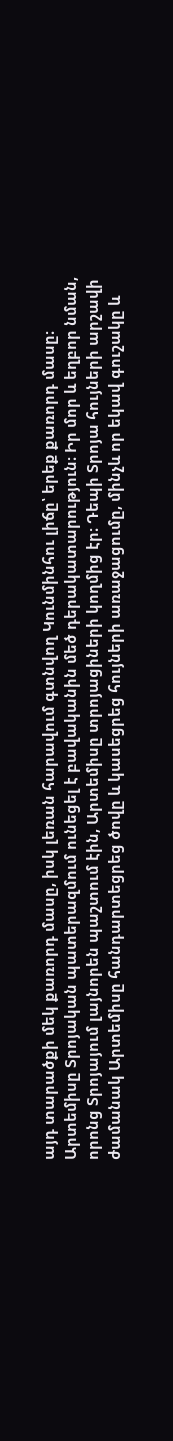այդ տարածքի մեկ քառորդ մասը, իսկ լեռան հարավում գտնվող Կունմինհու լիճը՝ երեք քառորդ մասը։
Արտեմիսը Տրոյական պատերազմում ունեցել է բավականին մեծ դերակատարություն։ Իր մոր և եղբոր նման, որոնց Տրոյայում լայնորեն պաշտում էին, Արտեմիսը տրոյացիների կողմից էր։ Դեպի Տրոյա հույների արշավի ժամանակ Արտեմիսը հանդարտեցրեց ծովը և կասեցրեց հույների առաջացումը, մինչև որ եկավ գուշակը և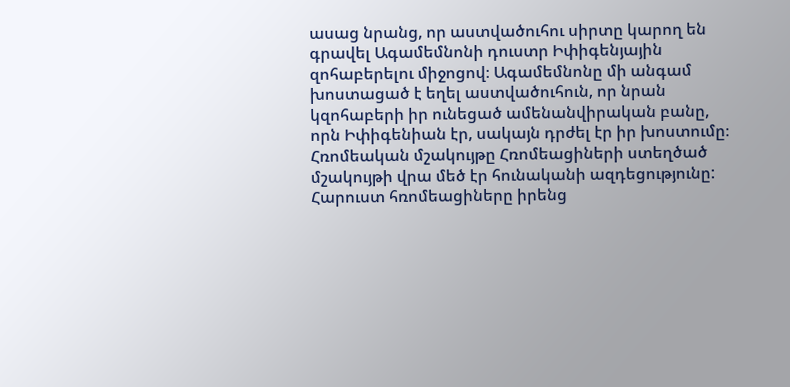ասաց նրանց, որ աստվածուհու սիրտը կարող են գրավել Ագամեմնոնի դուստր Իփիգենյային զոհաբերելու միջոցով։ Ագամեմնոնը մի անգամ խոստացած է եղել աստվածուհուն, որ նրան կզոհաբերի իր ունեցած ամենանվիրական բանը, որն Իփիգենիան էր, սակայն դրժել էր իր խոստումը։
Հռոմեական մշակույթը Հռոմեացիների ստեղծած մշակույթի վրա մեծ էր հունականի ազդեցությունը: Հարուստ հռոմեացիները իրենց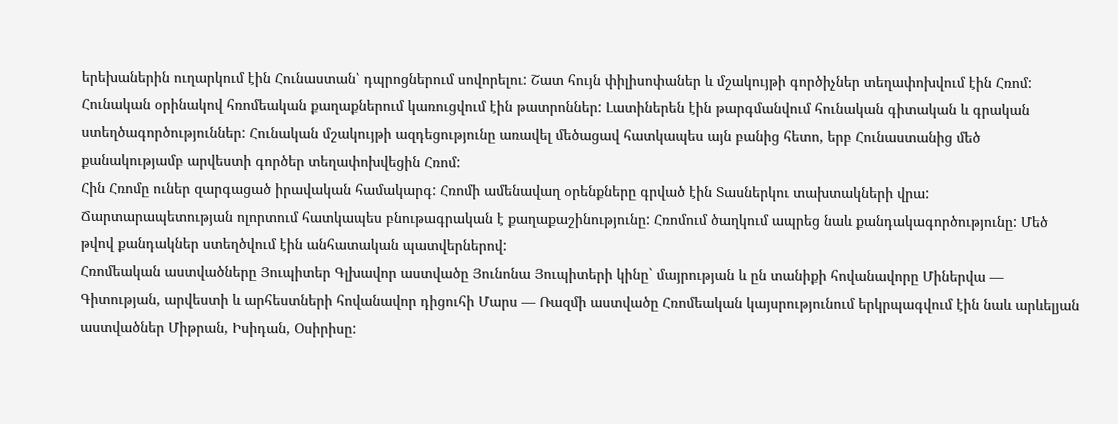երեխաներին ուղարկում էին Հունաստան՝ դպրոցներում սովորելու: Շատ հույն փիլիսոփաներ և մշակույթի գործիչներ տեղափոխվում էին Հռոմ: Հունական օրինակով հռոմեական քաղաքներում կառուցվում էին թատրոններ: Լատիներեն էին թարգմանվում հունական գիտական և գրական ստեղծագործություններ: Հունական մշակույթի ազդեցությունը առավել մեծացավ հատկապես այն բանից հետո, երբ Հունաստանից մեծ քանակությամբ արվեստի գործեր տեղափոխվեցին Հռոմ:
Հին Հռոմը ուներ զարգացած իրավական համակարգ: Հռոմի ամենավաղ օրենքները գրված էին Տասներկու տախտակների վրա:
Ճարտարապետության ոլորտում հատկապես բնութագրական է քաղաքաշինությունը: Հռոմում ծաղկում ապրեց նաև քանդակագործությունը: Մեծ թվով քանդակներ ստեղծվում էին անհատական պատվերներով:
Հռոմեական աստվածները Յուպիտեր Գլխավոր աստվածը Յունոնա Յուպիտերի կինը` մայրության և ըն տանիքի հովանավորը Միներվա — Գիտության, արվեստի և արհեստների հովանավոր դիցուհի Մարս — Ռազմի աստվածը Հռոմեական կայսրությունում երկրպագվում էին նաև արևելյան աստվածներ Միթրան, Իսիդան, Օսիրիսը: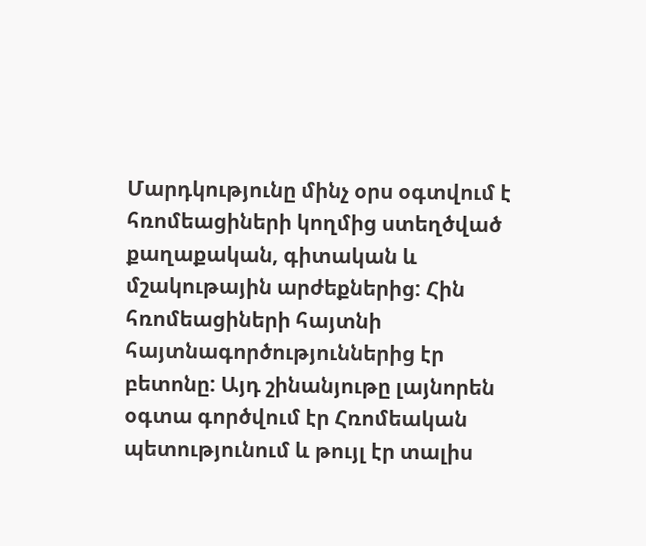Մարդկությունը մինչ օրս օգտվում է հռոմեացիների կողմից ստեղծված քաղաքական, գիտական և մշակութային արժեքներից: Հին հռոմեացիների հայտնի հայտնագործություններից էր բետոնը: Այդ շինանյութը լայնորեն օգտա գործվում էր Հռոմեական պետությունում և թույլ էր տալիս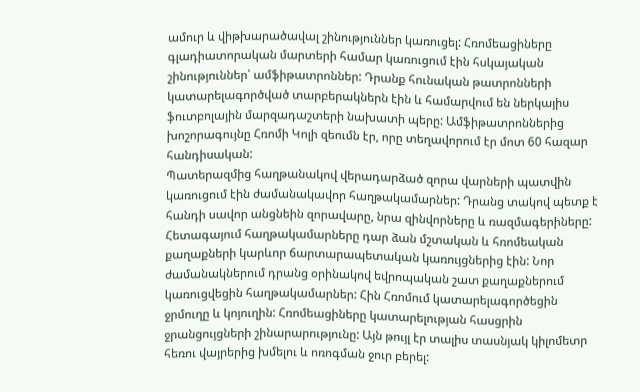ամուր և վիթխարածավալ շինություններ կառուցել: Հռոմեացիները գլադիատորական մարտերի համար կառուցում էին հսկայական շինություններ՝ ամֆիթատրոններ: Դրանք հունական թատրոնների կատարելագործված տարբերակներն էին և համարվում են ներկայիս ֆուտբոլային մարզադաշտերի նախատի պերը: Ամֆիթատրոններից խոշորագույնը Հռոմի Կոլի զեումն էր, որը տեղավորում էր մոտ 60 հազար հանդիսական:
Պատերազմից հաղթանակով վերադարձած զորա վարների պատվին կառուցում էին ժամանակավոր հաղթակամարներ: Դրանց տակով պետք է հանդի սավոր անցնեին զորավարը, նրա զինվորները և ռազմագերիները: Հետագայում հաղթակամարները դար ձան մշտական և հռոմեական քաղաքների կարևոր ճարտարապետական կառույցներից էին: Նոր ժամանակներում դրանց օրինակով եվրոպական շատ քաղաքներում կառուցվեցին հաղթակամարներ: Հին Հռոմում կատարելագործեցին ջրմուղը և կոյուղին: Հռոմեացիները կատարելության հասցրին ջրանցույցների շինարարությունը: Այն թույլ էր տալիս տասնյակ կիլոմետր հեռու վայրերից խմելու և ոռոգման ջուր բերել: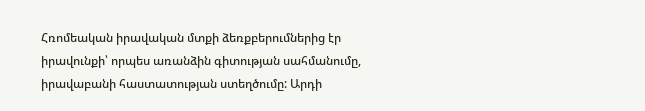Հռոմեական իրավական մտքի ձեռքբերումներից էր իրավունքի՝ որպես առանձին գիտության սահմանումը, իրավաբանի հաստատության ստեղծումը: Արդի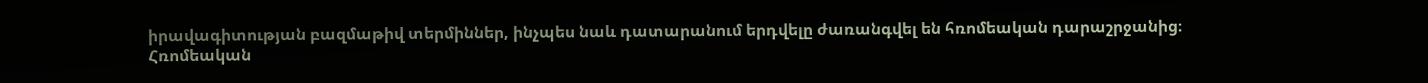իրավագիտության բազմաթիվ տերմիններ, ինչպես նաև դատարանում երդվելը ժառանգվել են հռոմեական դարաշրջանից։ Հռոմեական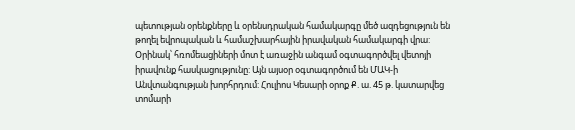պետության օրենքները և օրենսդրական համակարգը մեծ ազդեցություն են թողել եվրոպական և համաշխարհային իրավական համակարգի վրա: Օրինակ՝ հռոմեացիների մոտ է առաջին անգամ օգտագործվել վետոյի իրավունք հասկացությունը: Այն այսօր օգտագործում են ՄԱԿ-ի Անվտանգության խորհրդում: Հուլիոս Կեսարի օրոք Ք. ա. 45 թ. կատարվեց տոմարի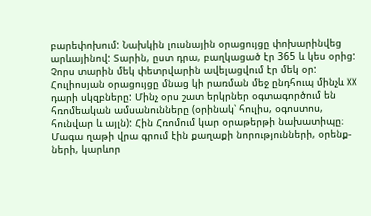բարեփոխում: Նախկին լուսնային օրացույցը փոխարինվեց արևայինով: Տարին, ըստ դրա, բաղկացած էր 365 և կես օրից: Չորս տարին մեկ փետրվարին ավելացվում էր մեկ օր: Հուլիոսյան օրացույցը մնաց կի րառման մեջ ընդհուպ մինչև XX դարի սկզբները: Մինչ օրս շատ երկրներ օգտագործում են հռոմեական ամսանունները (օրինակ՝ հուլիս, օգոստոս, հունվար և այլն): Հին Հռոմում կար օրաթերթի նախատիպը։ Մագա ղաթի վրա գրում էին քաղաքի նորությունների, օրենք- ների, կարևոր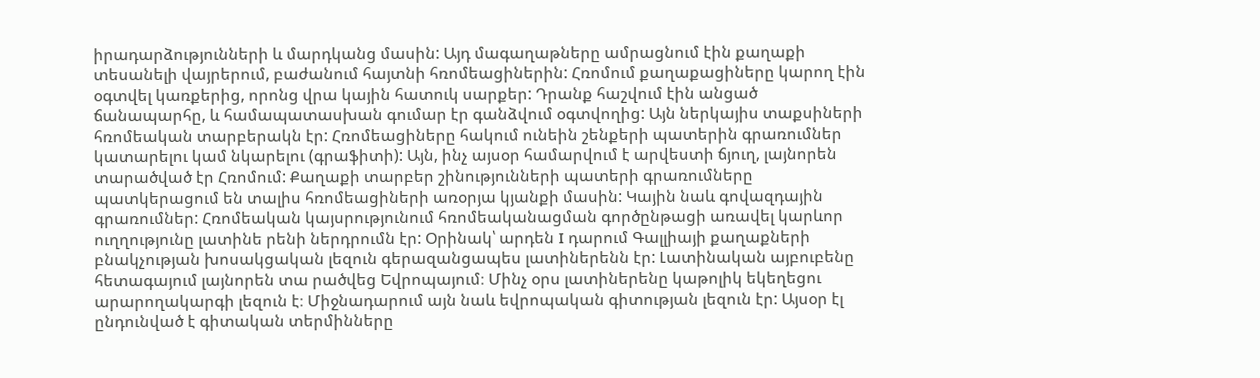իրադարձությունների և մարդկանց մասին: Այդ մագաղաթները ամրացնում էին քաղաքի տեսանելի վայրերում, բաժանում հայտնի հռոմեացիներին: Հռոմում քաղաքացիները կարող էին օգտվել կառքերից, որոնց վրա կային հատուկ սարքեր: Դրանք հաշվում էին անցած ճանապարհը, և համապատասխան գումար էր գանձվում օգտվողից: Այն ներկայիս տաքսիների հռոմեական տարբերակն էր: Հռոմեացիները հակում ունեին շենքերի պատերին գրառումներ կատարելու կամ նկարելու (գրաֆիտի): Այն, ինչ այսօր համարվում է արվեստի ճյուղ, լայնորեն տարածված էր Հռոմում: Քաղաքի տարբեր շինությունների պատերի գրառումները պատկերացում են տալիս հռոմեացիների առօրյա կյանքի մասին: Կային նաև գովազդային գրառումներ: Հռոմեական կայսրությունում հռոմեականացման գործընթացի առավել կարևոր ուղղությունը լատինե րենի ներդրումն էր: Օրինակ՝ արդեն I դարում Գալլիայի քաղաքների բնակչության խոսակցական լեզուն գերազանցապես լատիներենն էր: Լատինական այբուբենը հետագայում լայնորեն տա րածվեց Եվրոպայում։ Մինչ օրս լատիներենը կաթոլիկ եկեղեցու արարողակարգի լեզուն է։ Միջնադարում այն նաև եվրոպական գիտության լեզուն էր: Այսօր էլ ընդունված է գիտական տերմինները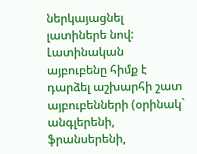ներկայացնել լատիներե նով: Լատինական այբուբենը հիմք է դարձել աշխարհի շատ այբուբենների (օրինակ` անգլերենի, ֆրանսերենի,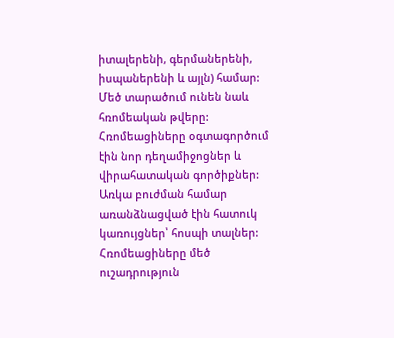իտալերենի, գերմաներենի, իսպաներենի և այլն) համար: Մեծ տարածում ունեն նաև հռոմեական թվերը: Հռոմեացիները օգտագործում էին նոր դեղամիջոցներ և վիրահատական գործիքներ: Առկա բուժման համար առանձնացված էին հատուկ կառույցներ՝ հոսպի տալներ: Հռոմեացիները մեծ ուշադրություն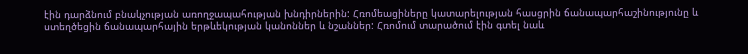էին դարձնում բնակչության առողջապահության խնդիրներին: Հռոմեացիները կատարելության հասցրին ճանապարհաշինությունը և ստեղծեցին ճանապարհային երթևեկության կանոններ և նշաններ: Հռոմում տարածում էին գտել նաև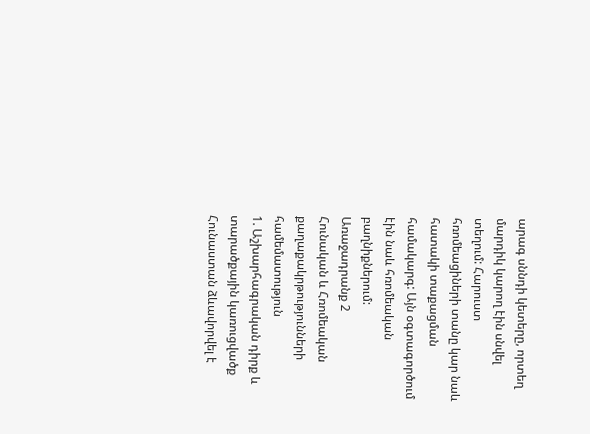արագ սննդի կետերը, որտեղ մարդիկ կարող էին սնվել տեղում: Հարուստ հռոմեացիների տանը կար նաև հատակի տաքացման համակարգ: Այն օգտագործում էին նաև հռոմեական բաղնիքներում:
Առաջադրանք 2
Հունական և Հռոմեական քաղաքակրթությունների համեմատություն
1. Աշխարհագրական դիրք և տարածքային կառուցվածք
Հունաստան ձևավորվել է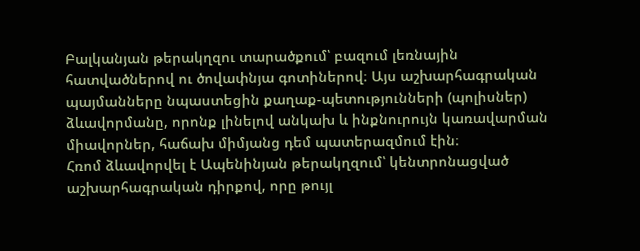Բալկանյան թերակղզու տարածքում՝ բազում լեռնային հատվածներով ու ծովափնյա գոտիներով։ Այս աշխարհագրական պայմանները նպաստեցին քաղաք-պետությունների (պոլիսներ) ձևավորմանը, որոնք լինելով անկախ և ինքնուրույն կառավարման միավորներ, հաճախ միմյանց դեմ պատերազմում էին։
Հռոմ ձևավորվել է Ապենինյան թերակղզում՝ կենտրոնացված աշխարհագրական դիրքով, որը թույլ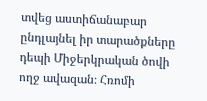տվեց աստիճանաբար ընդլայնել իր տարածքները դեպի Միջերկրական ծովի ողջ ավազան։ Հռոմի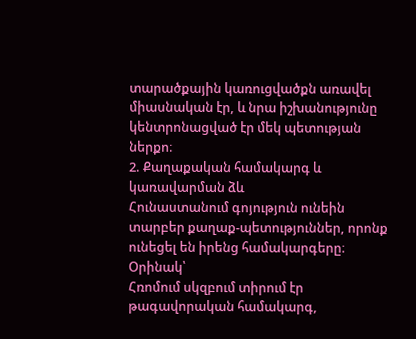տարածքային կառուցվածքն առավել միասնական էր, և նրա իշխանությունը կենտրոնացված էր մեկ պետության ներքո։
2. Քաղաքական համակարգ և կառավարման ձև
Հունաստանում գոյություն ունեին տարբեր քաղաք-պետություններ, որոնք ունեցել են իրենց համակարգերը։ Օրինակ՝
Հռոմում սկզբում տիրում էր թագավորական համակարգ,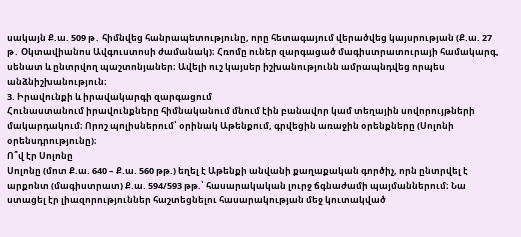սակայն Ք.ա. 509 թ․ հիմնվեց հանրապետությունը, որը հետագայում վերածվեց կայսրության (Ք.ա. 27 թ․ Օկտավիանոս Ավգուստոսի ժամանակ)։ Հռոմը ուներ զարգացած մագիստրատուրայի համակարգ, սենատ և ընտրվող պաշտոնյաներ։ Ավելի ուշ կայսեր իշխանությունն ամրապնդվեց որպես անձնիշխանություն։
3. Իրավունքի և իրավակարգի զարգացում
Հունաստանում իրավունքները հիմնականում մնում էին բանավոր կամ տեղային սովորույթների մակարդակում։ Որոշ պոլիսներում՝ օրինակ Աթենքում, գրվեցին առաջին օրենքները (Սոլոնի օրենսդրությունը)։
Ո՞վ էր Սոլոնը
Սոլոնը (մոտ Ք.ա. 640 – Ք.ա. 560 թթ.) եղել է Աթենքի անվանի քաղաքական գործիչ, որն ընտրվել է արքոնտ (մագիստրատ) Ք.ա. 594/593 թթ.՝ հասարակական լուրջ ճգնաժամի պայմաններում։ Նա ստացել էր լիազորություններ հաշտեցնելու հասարակության մեջ կուտակված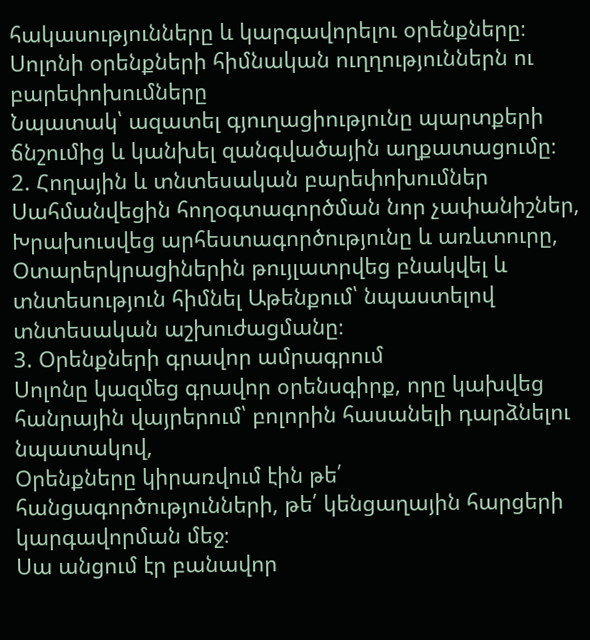հակասությունները և կարգավորելու օրենքները։
Սոլոնի օրենքների հիմնական ուղղություններն ու բարեփոխումները
Նպատակ՝ ազատել գյուղացիությունը պարտքերի ճնշումից և կանխել զանգվածային աղքատացումը։
2. Հողային և տնտեսական բարեփոխումներ
Սահմանվեցին հողօգտագործման նոր չափանիշներ,
Խրախուսվեց արհեստագործությունը և առևտուրը,
Օտարերկրացիներին թույլատրվեց բնակվել և տնտեսություն հիմնել Աթենքում՝ նպաստելով տնտեսական աշխուժացմանը։
3. Օրենքների գրավոր ամրագրում
Սոլոնը կազմեց գրավոր օրենսգիրք, որը կախվեց հանրային վայրերում՝ բոլորին հասանելի դարձնելու նպատակով,
Օրենքները կիրառվում էին թե՛ հանցագործությունների, թե՛ կենցաղային հարցերի կարգավորման մեջ։
Սա անցում էր բանավոր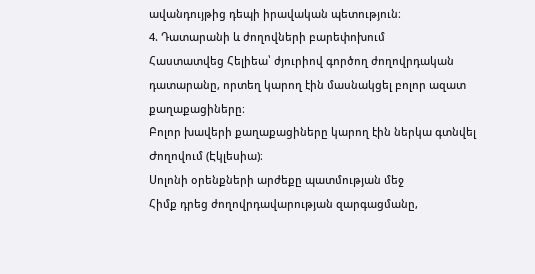ավանդույթից դեպի իրավական պետություն։
4. Դատարանի և ժողովների բարեփոխում
Հաստատվեց Հելիեա՝ ժյուրիով գործող ժողովրդական դատարանը, որտեղ կարող էին մասնակցել բոլոր ազատ քաղաքացիները։
Բոլոր խավերի քաղաքացիները կարող էին ներկա գտնվել Ժողովում (Էկլեսիա)։
Սոլոնի օրենքների արժեքը պատմության մեջ
Հիմք դրեց ժողովրդավարության զարգացմանը,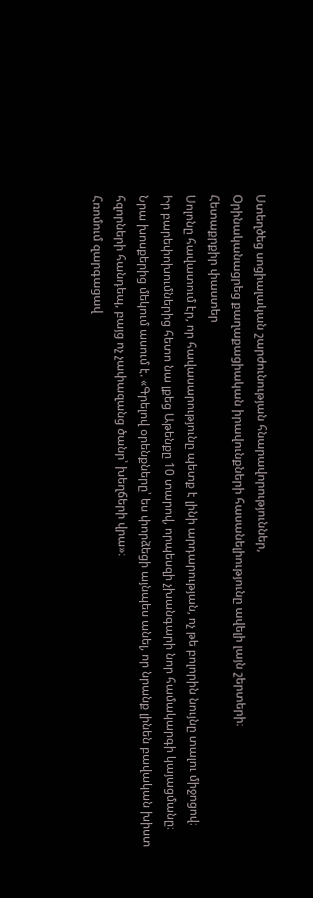Ստեղծեց սոցիալական շարժունության հնարավորություններ,
Օրինականացրեց քաղաքացիական իրավունքների հասանելիությունը ավելի լայն շերտերի։
Հետաքրքիր փաստեր
Սոլոնը հավատում էր, որ հավասարությունը պետք է լինի արդարության, ոչ թե բոլորին նույնը տալու միջոցով։
Իր բարեփոխումներից հետո նա լքեց Աթենքը 10 տարով, որպեսզի չխանգարի նոր համակարգի կայացմանը։
Նրա խոսքերից մեկում ասում է. «Գրելով օրենքները՝ ես փորձեցի այնպես անել, որ նրանք լինեն բավական խիստ հզորների հանդեպ, բայց ոչ չափազանց ծանր՝ խեղճերի վրա»։
Հռոմում զարգացավ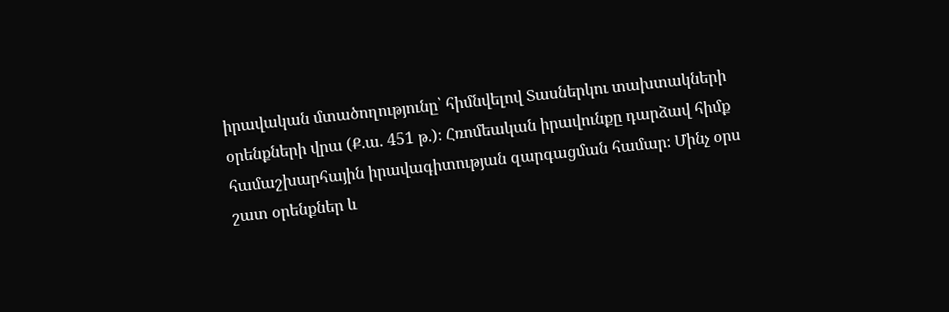իրավական մտածողությունը՝ հիմնվելով Տասներկու տախտակների օրենքների վրա (Ք.ա. 451 թ.)։ Հռոմեական իրավունքը դարձավ հիմք համաշխարհային իրավագիտության զարգացման համար։ Մինչ օրս շատ օրենքներ և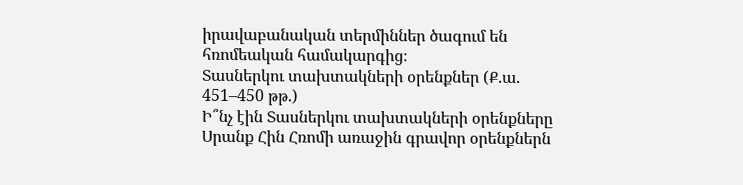իրավաբանական տերմիններ ծագում են հռոմեական համակարգից։
Տասներկու տախտակների օրենքներ (Ք.ա. 451–450 թթ.)
Ի՞նչ էին Տասներկու տախտակների օրենքները
Սրանք Հին Հռոմի առաջին գրավոր օրենքներն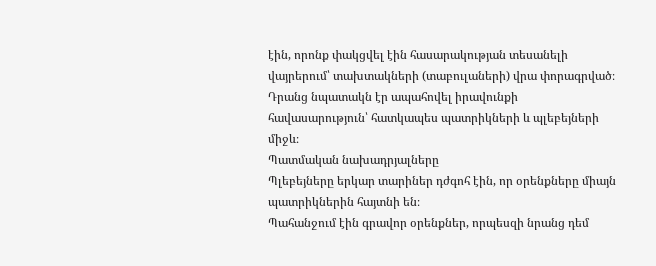էին, որոնք փակցվել էին հասարակության տեսանելի վայրերում՝ տախտակների (տաբուլաների) վրա փորագրված։ Դրանց նպատակն էր ապահովել իրավունքի հավասարություն՝ հատկապես պատրիկների և պլեբեյների միջև։
Պատմական նախադրյալները
Պլեբեյները երկար տարիներ դժգոհ էին, որ օրենքները միայն պատրիկներին հայտնի են։
Պահանջում էին գրավոր օրենքներ, որպեսզի նրանց դեմ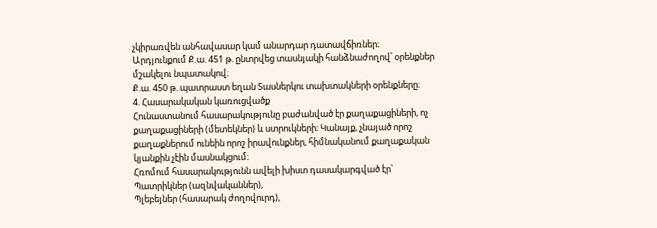չկիրառվեն անհավասար կամ անարդար դատավճիռներ։
Արդյունքում Ք.ա. 451 թ. ընտրվեց տասնյակի հանձնաժողով՝ օրենքներ մշակելու նպատակով։
Ք.ա. 450 թ. պատրաստ եղան Տասներկու տախտակների օրենքները։
4. Հասարակական կառուցվածք
Հունաստանում հասարակությունը բաժանված էր քաղաքացիների, ոչ քաղաքացիների (մետեկներ) և ստրուկների։ Կանայք, չնայած որոշ քաղաքներում ունեին որոշ իրավունքներ, հիմնականում քաղաքական կյանքին չէին մասնակցում։
Հռոմում հասարակությունն ավելի խիստ դասակարգված էր՝
Պատրիկներ (ազնվականներ),
Պլեբեյներ (հասարակ ժողովուրդ),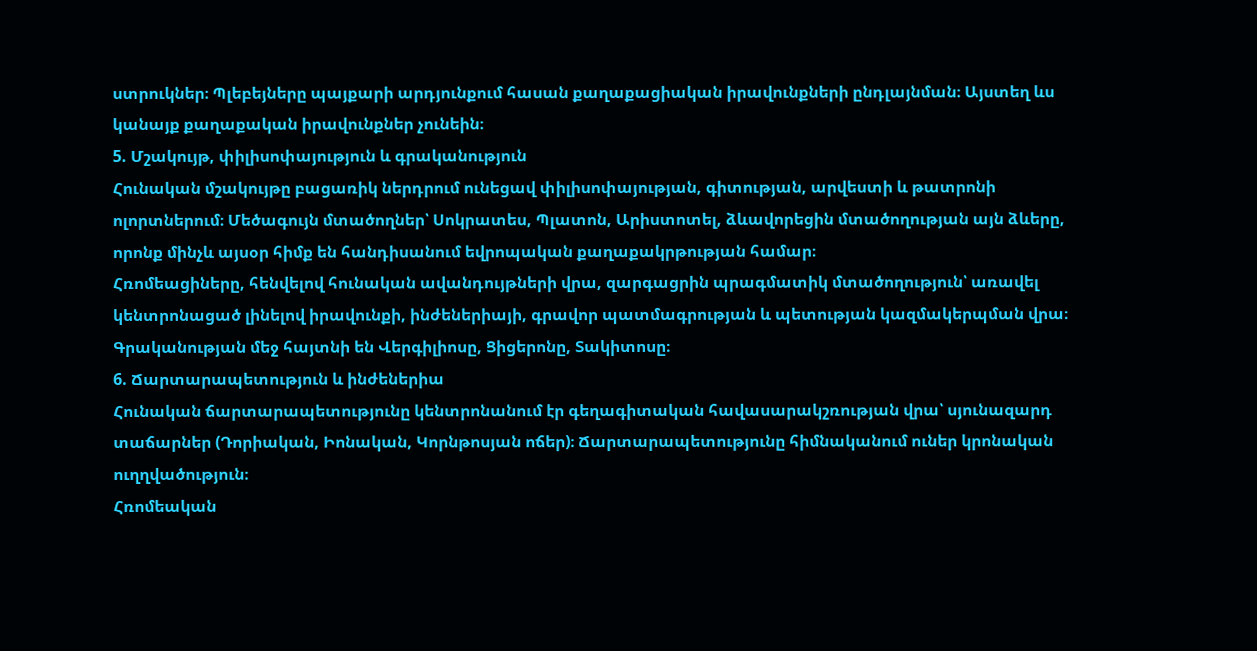ստրուկներ։ Պլեբեյները պայքարի արդյունքում հասան քաղաքացիական իրավունքների ընդլայնման։ Այստեղ ևս կանայք քաղաքական իրավունքներ չունեին։
5. Մշակույթ, փիլիսոփայություն և գրականություն
Հունական մշակույթը բացառիկ ներդրում ունեցավ փիլիսոփայության, գիտության, արվեստի և թատրոնի ոլորտներում։ Մեծագույն մտածողներ՝ Սոկրատես, Պլատոն, Արիստոտել, ձևավորեցին մտածողության այն ձևերը, որոնք մինչև այսօր հիմք են հանդիսանում եվրոպական քաղաքակրթության համար։
Հռոմեացիները, հենվելով հունական ավանդույթների վրա, զարգացրին պրագմատիկ մտածողություն՝ առավել կենտրոնացած լինելով իրավունքի, ինժեներիայի, գրավոր պատմագրության և պետության կազմակերպման վրա։ Գրականության մեջ հայտնի են Վերգիլիոսը, Ցիցերոնը, Տակիտոսը։
6. Ճարտարապետություն և ինժեներիա
Հունական ճարտարապետությունը կենտրոնանում էր գեղագիտական հավասարակշռության վրա՝ սյունազարդ տաճարներ (Դորիական, Իոնական, Կորնթոսյան ոճեր)։ Ճարտարապետությունը հիմնականում ուներ կրոնական ուղղվածություն։
Հռոմեական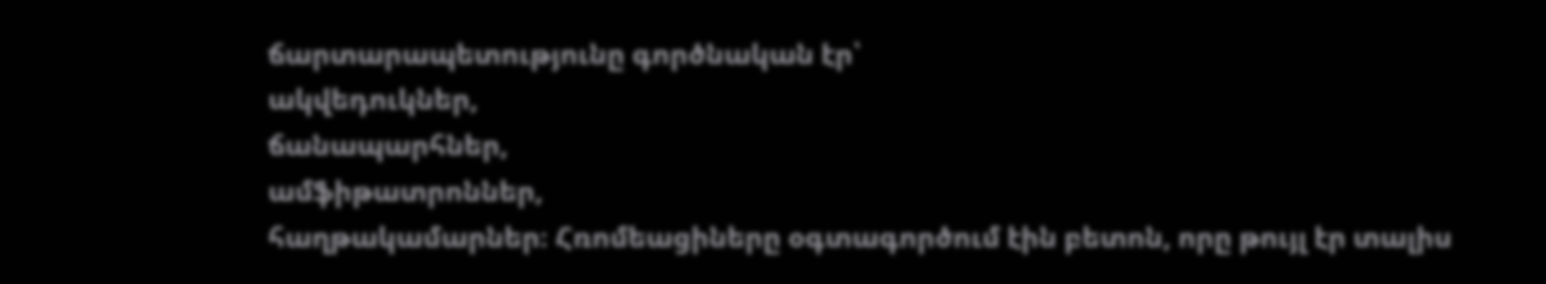ճարտարապետությունը գործնական էր՝
ակվեդուկներ,
ճանապարհներ,
ամֆիթատրոններ,
հաղթակամարներ։ Հռոմեացիները օգտագործում էին բետոն, որը թույլ էր տալիս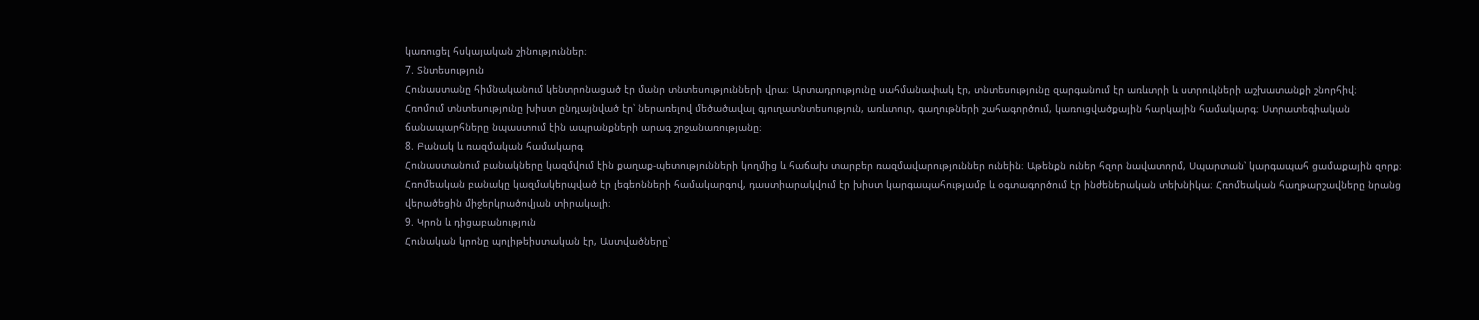կառուցել հսկայական շինություններ։
7. Տնտեսություն
Հունաստանը հիմնականում կենտրոնացած էր մանր տնտեսությունների վրա։ Արտադրությունը սահմանափակ էր, տնտեսությունը զարգանում էր առևտրի և ստրուկների աշխատանքի շնորհիվ։
Հռոմում տնտեսությունը խիստ ընդլայնված էր՝ ներառելով մեծածավալ գյուղատնտեսություն, առևտուր, գաղութների շահագործում, կառուցվածքային հարկային համակարգ։ Ստրատեգիական ճանապարհները նպաստում էին ապրանքների արագ շրջանառությանը։
8. Բանակ և ռազմական համակարգ
Հունաստանում բանակները կազմվում էին քաղաք-պետությունների կողմից և հաճախ տարբեր ռազմավարություններ ունեին։ Աթենքն ուներ հզոր նավատորմ, Սպարտան՝ կարգապահ ցամաքային զորք։
Հռոմեական բանակը կազմակերպված էր լեգեոնների համակարգով, դաստիարակվում էր խիստ կարգապահությամբ և օգտագործում էր ինժեներական տեխնիկա։ Հռոմեական հաղթարշավները նրանց վերածեցին միջերկրածովյան տիրակալի։
9. Կրոն և դիցաբանություն
Հունական կրոնը պոլիթեիստական էր, Աստվածները՝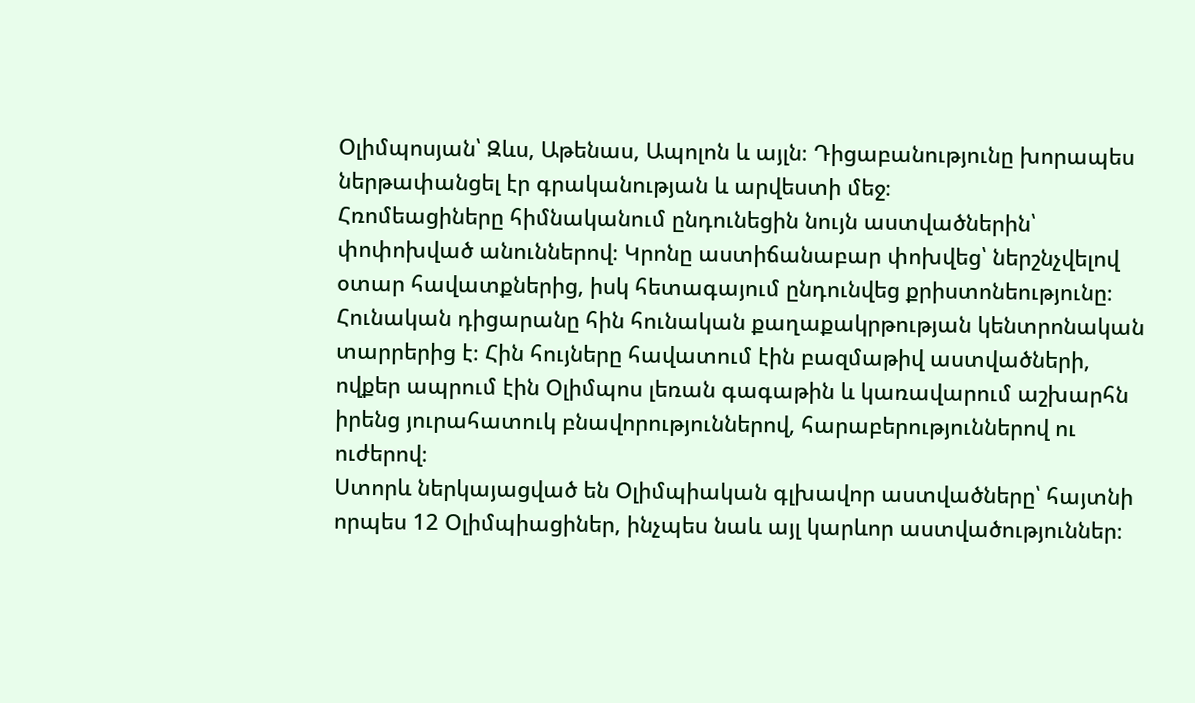Օլիմպոսյան՝ Զևս, Աթենաս, Ապոլոն և այլն։ Դիցաբանությունը խորապես ներթափանցել էր գրականության և արվեստի մեջ։
Հռոմեացիները հիմնականում ընդունեցին նույն աստվածներին՝ փոփոխված անուններով։ Կրոնը աստիճանաբար փոխվեց՝ ներշնչվելով օտար հավատքներից, իսկ հետագայում ընդունվեց քրիստոնեությունը։
Հունական դիցարանը հին հունական քաղաքակրթության կենտրոնական տարրերից է։ Հին հույները հավատում էին բազմաթիվ աստվածների, ովքեր ապրում էին Օլիմպոս լեռան գագաթին և կառավարում աշխարհն իրենց յուրահատուկ բնավորություններով, հարաբերություններով ու ուժերով։
Ստորև ներկայացված են Օլիմպիական գլխավոր աստվածները՝ հայտնի որպես 12 Օլիմպիացիներ, ինչպես նաև այլ կարևոր աստվածություններ։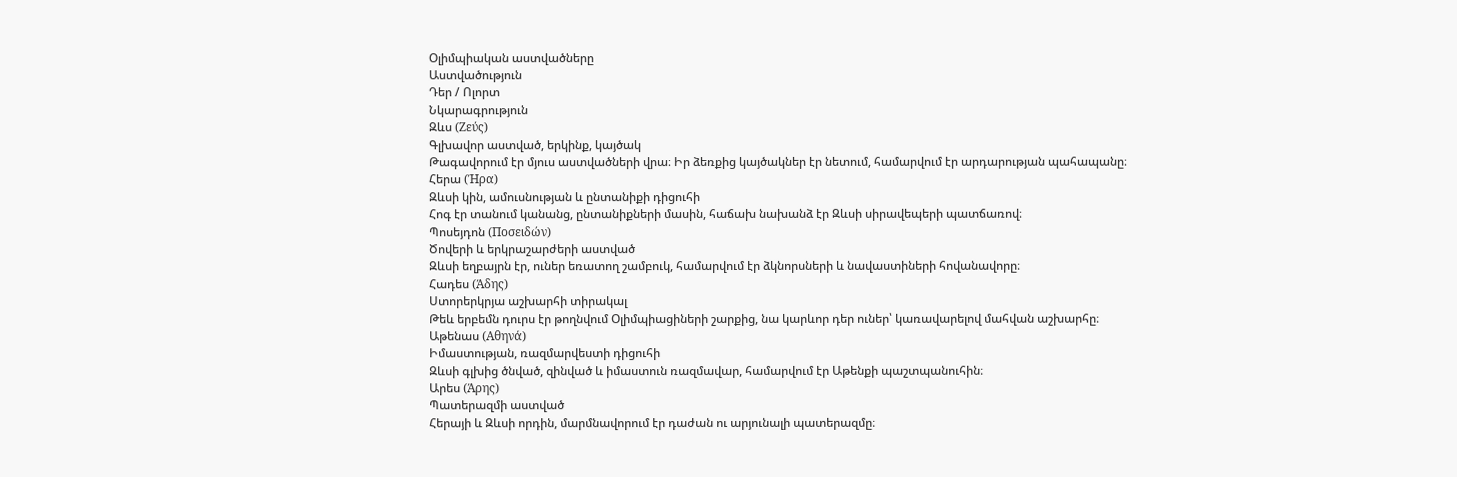Օլիմպիական աստվածները
Աստվածություն
Դեր / Ոլորտ
Նկարագրություն
Զևս (Ζεύς)
Գլխավոր աստված, երկինք, կայծակ
Թագավորում էր մյուս աստվածների վրա։ Իր ձեռքից կայծակներ էր նետում, համարվում էր արդարության պահապանը։
Հերա (Ήρα)
Զևսի կին, ամուսնության և ընտանիքի դիցուհի
Հոգ էր տանում կանանց, ընտանիքների մասին, հաճախ նախանձ էր Զևսի սիրավեպերի պատճառով։
Պոսեյդոն (Ποσειδών)
Ծովերի և երկրաշարժերի աստված
Զևսի եղբայրն էր, ուներ եռատող շամբուկ, համարվում էր ձկնորսների և նավաստիների հովանավորը։
Հադես (Άδης)
Ստորերկրյա աշխարհի տիրակալ
Թեև երբեմն դուրս էր թողնվում Օլիմպիացիների շարքից, նա կարևոր դեր ուներ՝ կառավարելով մահվան աշխարհը։
Աթենաս (Αθηνά)
Իմաստության, ռազմարվեստի դիցուհի
Զևսի գլխից ծնված, զինված և իմաստուն ռազմավար, համարվում էր Աթենքի պաշտպանուհին։
Արես (Άρης)
Պատերազմի աստված
Հերայի և Զևսի որդին, մարմնավորում էր դաժան ու արյունալի պատերազմը։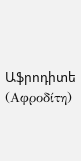Աֆրոդիտե (Αφροδίτη)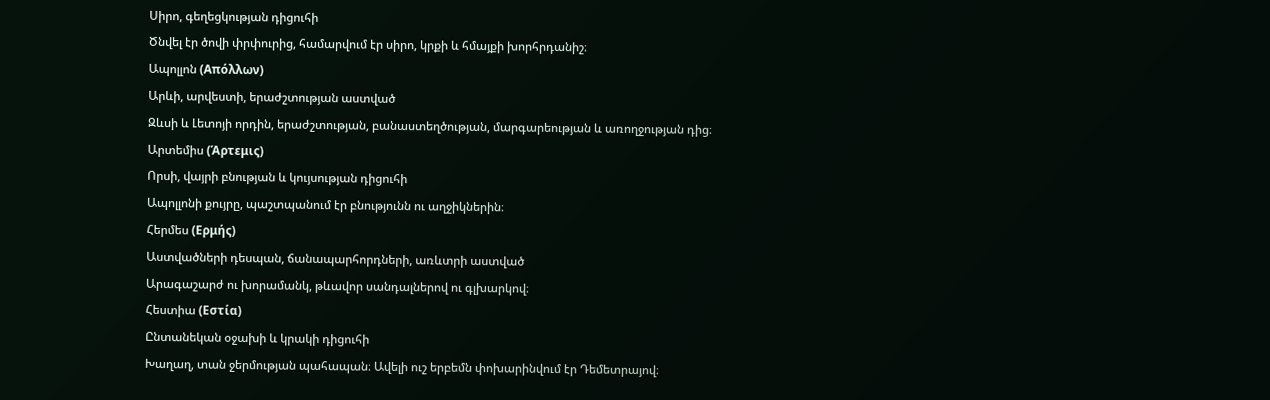Սիրո, գեղեցկության դիցուհի
Ծնվել էր ծովի փրփուրից, համարվում էր սիրո, կրքի և հմայքի խորհրդանիշ։
Ապոլլոն (Απόλλων)
Արևի, արվեստի, երաժշտության աստված
Զևսի և Լետոյի որդին, երաժշտության, բանաստեղծության, մարգարեության և առողջության դից։
Արտեմիս (Άρτεμις)
Որսի, վայրի բնության և կույսության դիցուհի
Ապոլլոնի քույրը, պաշտպանում էր բնությունն ու աղջիկներին։
Հերմես (Ερμής)
Աստվածների դեսպան, ճանապարհորդների, առևտրի աստված
Արագաշարժ ու խորամանկ, թևավոր սանդալներով ու գլխարկով։
Հեստիա (Εστία)
Ընտանեկան օջախի և կրակի դիցուհի
Խաղաղ, տան ջերմության պահապան։ Ավելի ուշ երբեմն փոխարինվում էր Դեմետրայով։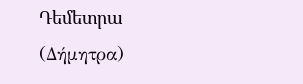Դեմետրա (Δήμητρα)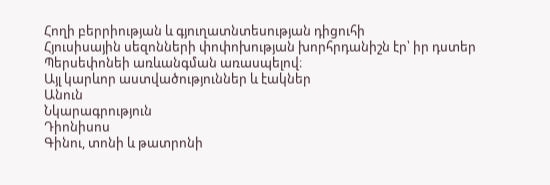Հողի բերրիության և գյուղատնտեսության դիցուհի
Հյուսիսային սեզոնների փոփոխության խորհրդանիշն էր՝ իր դստեր Պերսեփոնեի առևանգման առասպելով։
Այլ կարևոր աստվածություններ և էակներ
Անուն
Նկարագրություն
Դիոնիսոս
Գինու, տոնի և թատրոնի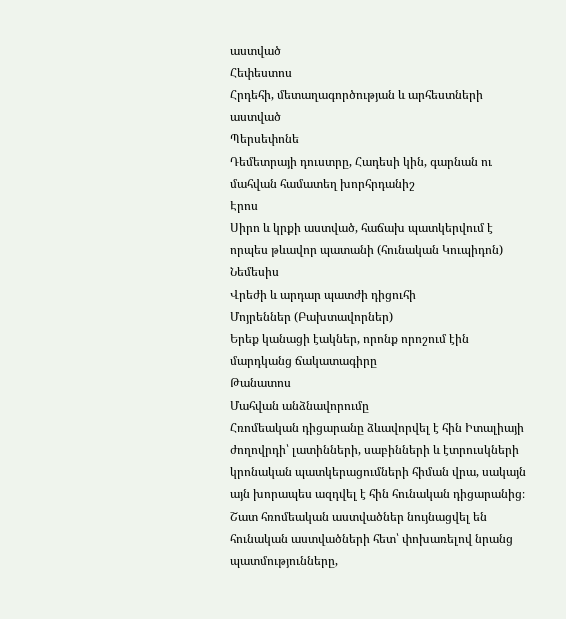աստված
Հեփեստոս
Հրդեհի, մետաղագործության և արհեստների աստված
Պերսեփոնե
Դեմետրայի դուստրը, Հադեսի կին, գարնան ու մահվան համատեղ խորհրդանիշ
Էրոս
Սիրո և կրքի աստված, հաճախ պատկերվում է որպես թևավոր պատանի (հունական Կուպիդոն)
Նեմեսիս
Վրեժի և արդար պատժի դիցուհի
Մոյրեններ (Բախտավորներ)
Երեք կանացի էակներ, որոնք որոշում էին մարդկանց ճակատագիրը
Թանատոս
Մահվան անձնավորումը
Հռոմեական դիցարանը ձևավորվել է հին Իտալիայի ժողովրդի՝ լատինների, սաբինների և էտրուսկների կրոնական պատկերացումների հիման վրա, սակայն այն խորապես ազդվել է հին հունական դիցարանից։ Շատ հռոմեական աստվածներ նույնացվել են հունական աստվածների հետ՝ փոխառելով նրանց պատմությունները,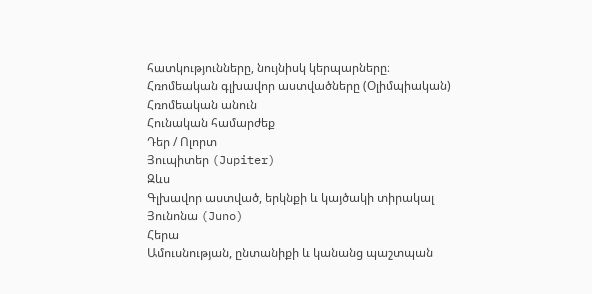հատկությունները, նույնիսկ կերպարները։
Հռոմեական գլխավոր աստվածները (Օլիմպիական)
Հռոմեական անուն
Հունական համարժեք
Դեր / Ոլորտ
Յուպիտեր (Jupiter)
Զևս
Գլխավոր աստված, երկնքի և կայծակի տիրակալ
Յունոնա (Juno)
Հերա
Ամուսնության, ընտանիքի և կանանց պաշտպան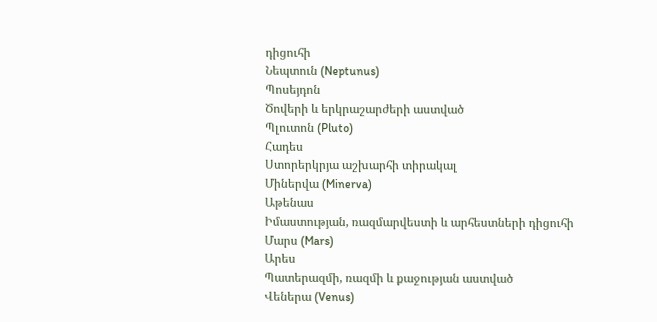դիցուհի
Նեպտուն (Neptunus)
Պոսեյդոն
Ծովերի և երկրաշարժերի աստված
Պլուտոն (Pluto)
Հադես
Ստորերկրյա աշխարհի տիրակալ
Միներվա (Minerva)
Աթենաս
Իմաստության, ռազմարվեստի և արհեստների դիցուհի
Մարս (Mars)
Արես
Պատերազմի, ռազմի և քաջության աստված
Վեներա (Venus)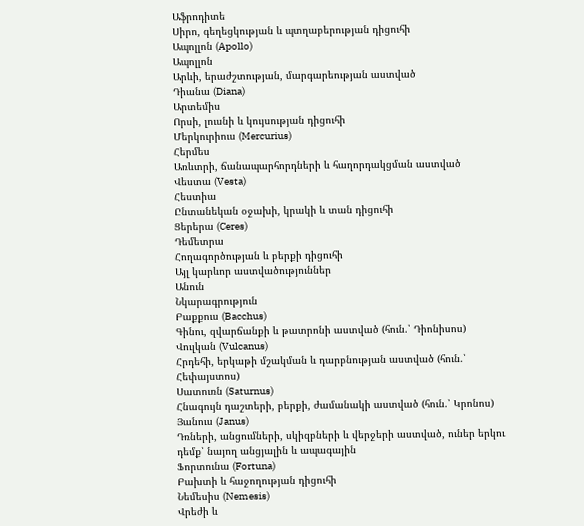Աֆրոդիտե
Սիրո, գեղեցկության և պտղաբերության դիցուհի
Ապոլլոն (Apollo)
Ապոլլոն
Արևի, երաժշտության, մարգարեության աստված
Դիանա (Diana)
Արտեմիս
Որսի, լուսնի և կույսության դիցուհի
Մերկուրիուս (Mercurius)
Հերմես
Առևտրի, ճանապարհորդների և հաղորդակցման աստված
Վեստա (Vesta)
Հեստիա
Ընտանեկան օջախի, կրակի և տան դիցուհի
Ցերերա (Ceres)
Դեմետրա
Հողագործության և բերքի դիցուհի
Այլ կարևոր աստվածություններ
Անուն
Նկարագրություն
Բաքքուս (Bacchus)
Գինու, զվարճանքի և թատրոնի աստված (հուն.՝ Դիոնիսոս)
Վուլկան (Vulcanus)
Հրդեհի, երկաթի մշակման և դարբնության աստված (հուն.՝ Հեփայստոս)
Սատուռն (Saturnus)
Հնագույն դաշտերի, բերքի, ժամանակի աստված (հուն.՝ Կրոնոս)
Յանուս (Janus)
Դռների, անցումների, սկիզբների և վերջերի աստված, ուներ երկու դեմք՝ նայող անցյալին և ապագային
Ֆորտունա (Fortuna)
Բախտի և հաջողության դիցուհի
Նեմեսիս (Nemesis)
Վրեժի և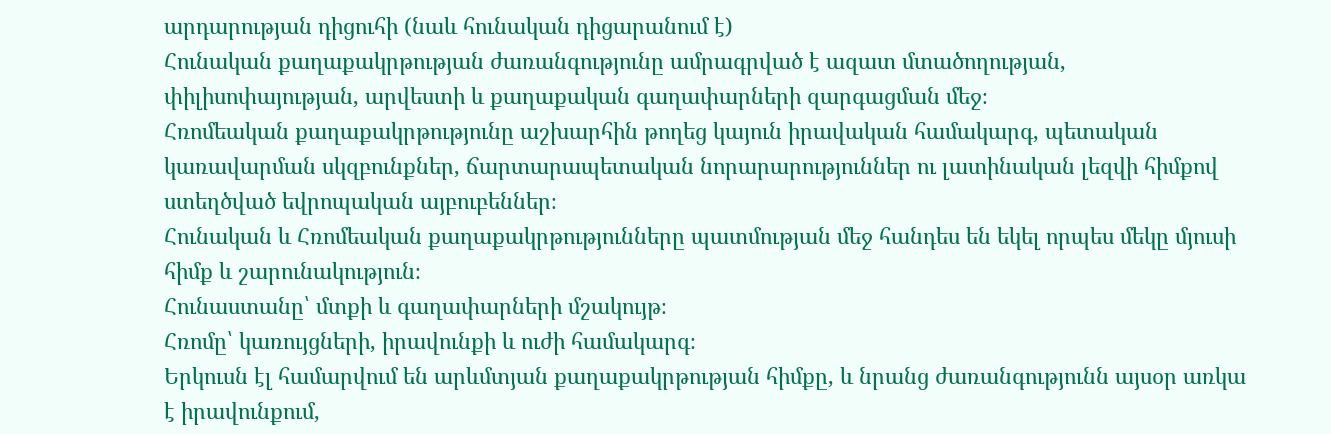արդարության դիցուհի (նաև հունական դիցարանում է)
Հունական քաղաքակրթության ժառանգությունը ամրագրված է ազատ մտածողության, փիլիսոփայության, արվեստի և քաղաքական գաղափարների զարգացման մեջ։
Հռոմեական քաղաքակրթությունը աշխարհին թողեց կայուն իրավական համակարգ, պետական կառավարման սկզբունքներ, ճարտարապետական նորարարություններ ու լատինական լեզվի հիմքով ստեղծված եվրոպական այբուբեններ։
Հունական և Հռոմեական քաղաքակրթությունները պատմության մեջ հանդես են եկել որպես մեկը մյուսի հիմք և շարունակություն։
Հունաստանը՝ մտքի և գաղափարների մշակույթ։
Հռոմը՝ կառույցների, իրավունքի և ուժի համակարգ։
Երկուսն էլ համարվում են արևմտյան քաղաքակրթության հիմքը, և նրանց ժառանգությունն այսօր առկա է իրավունքում,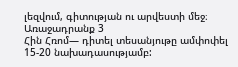լեզվում, գիտության ու արվեստի մեջ։
Առաջադրանք 3
Հին Հռոմ— դիտել տեսանյութը ամփոփել 15-20 նախադասությամբ: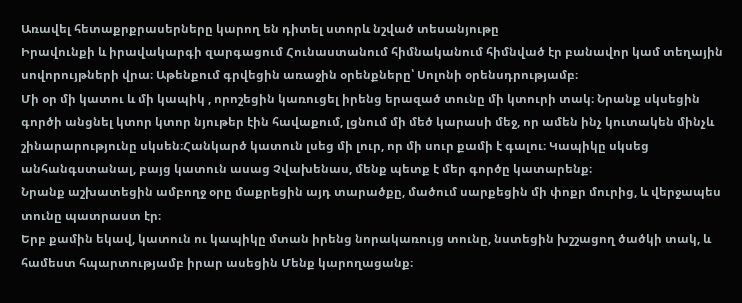Առավել հետաքրքրասերները կարող են դիտել ստորև նշված տեսանյութը
Իրավունքի և իրավակարգի զարգացում Հունաստանում հիմնականում հիմնված էր բանավոր կամ տեղային սովորույթների վրա։ Աթենքում գրվեցին առաջին օրենքները՝ Սոլոնի օրենսդրությամբ։
Մի օր մի կատու և մի կապիկ , որոշեցին կառուցել իրենց երազած տունը մի կտուրի տակ։ Նրանք սկսեցին գործի անցնել կտոր կտոր նյութեր էին հավաքում, լցնում մի մեծ կարասի մեջ, որ ամեն ինչ կուտակեն մինչև շինարարությունը սկսեն։Հանկարծ կատուն լսեց մի լուր, որ մի սուր քամի է գալու։ Կապիկը սկսեց անհանգստանալ, բայց կատուն ասաց Չվախենաս, մենք պետք է մեր գործը կատարենք։
Նրանք աշխատեցին ամբողջ օրը մաքրեցին այդ տարածքը, մածում սարքեցին մի փոքր մուրից, և վերջապես տունը պատրաստ էր։
Երբ քամին եկավ, կատուն ու կապիկը մտան իրենց նորակառույց տունը, նստեցին խշշացող ծածկի տակ, և համեստ հպարտությամբ իրար ասեցին Մենք կարողացանք։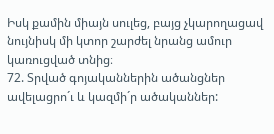Իսկ քամին միայն սուլեց, բայց չկարողացավ նույնիսկ մի կտոր շարժել նրանց ամուր կառուցված տնից։
72. Տրված գոյականներին ածանցներ ավելացրո´ւ և կազմի´ր ածականներ: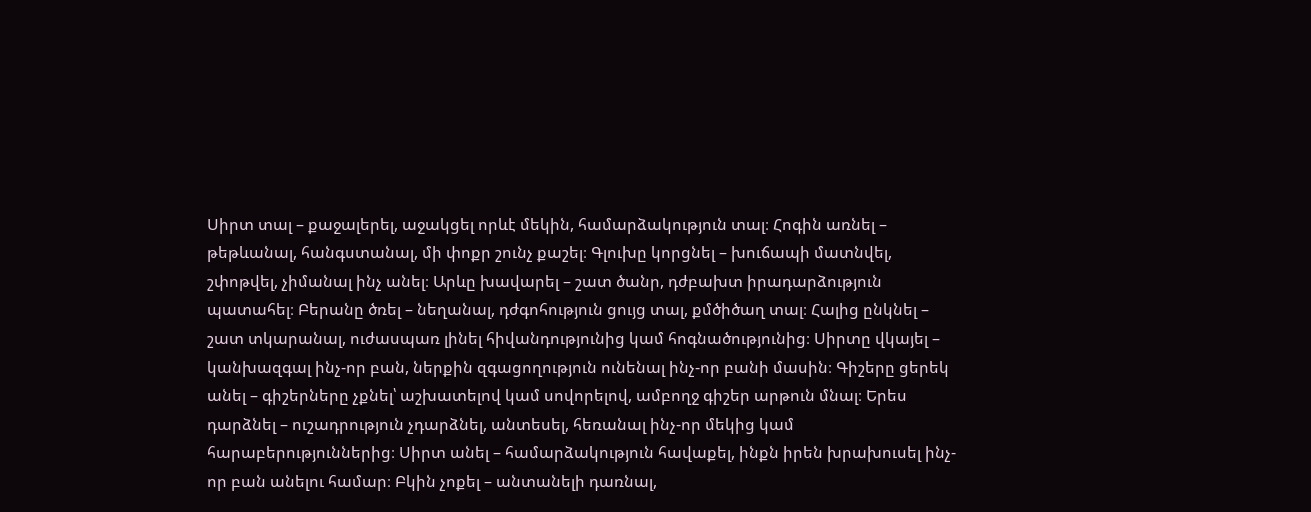Սիրտ տալ – քաջալերել, աջակցել որևէ մեկին, համարձակություն տալ։ Հոգին առնել – թեթևանալ, հանգստանալ, մի փոքր շունչ քաշել։ Գլուխը կորցնել – խուճապի մատնվել, շփոթվել, չիմանալ ինչ անել։ Արևը խավարել – շատ ծանր, դժբախտ իրադարձություն պատահել։ Բերանը ծռել – նեղանալ, դժգոհություն ցույց տալ, քմծիծաղ տալ։ Հալից ընկնել – շատ տկարանալ, ուժասպառ լինել հիվանդությունից կամ հոգնածությունից։ Սիրտը վկայել – կանխազգալ ինչ-որ բան, ներքին զգացողություն ունենալ ինչ-որ բանի մասին։ Գիշերը ցերեկ անել – գիշերները չքնել՝ աշխատելով կամ սովորելով, ամբողջ գիշեր արթուն մնալ։ Երես դարձնել – ուշադրություն չդարձնել, անտեսել, հեռանալ ինչ-որ մեկից կամ հարաբերություններից։ Սիրտ անել – համարձակություն հավաքել, ինքն իրեն խրախուսել ինչ-որ բան անելու համար։ Բկին չոքել – անտանելի դառնալ,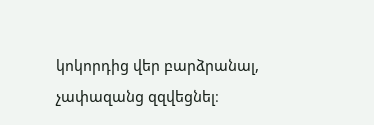կոկորդից վեր բարձրանալ, չափազանց զզվեցնել։